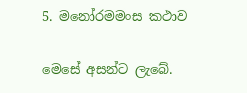5. මනෝරමමංස කථාව

මෙසේ අසන්ට ලැබේ.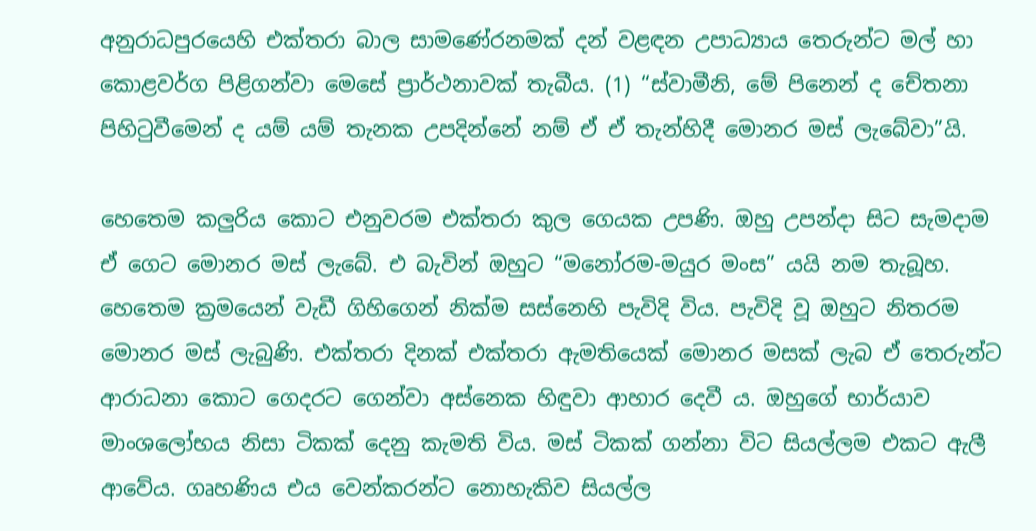අනුරාධපුරයෙහි එක්තරා බාල සාමණේරනමක් දන් වළඳන උපාධ්‍යාය තෙරුන්ට මල් හා කොළවර්ග පිළිගන්වා මෙසේ ප්‍රාර්ථනාවක් තැබීය. (1) “ස්වාමීනි, මේ පිනෙන් ද චේතනා පිහිටුවීමෙන් ද යම් යම් තැනක උපදින්නේ නම් ඒ ඒ තැන්හිදී මොනර මස් ලැබේවා”යි.

හෙතෙම කලුරිය කොට එනුවරම එක්තරා කුල ගෙයක උපණි. ඔහු උපන්දා සිට සැමදාම ඒ ගෙට මොනර මස් ලැබේ. එ බැවින් ඔහුට “මනෝරම-මයුර මංස” යයි නම තැබූහ. හෙතෙම ක්‍ර‍මයෙන් වැඩී ගිහිගෙන් නික්ම සස්නෙහි පැවිදි විය. පැවිදි වූ ඔහුට නිතරම මොනර මස් ලැබුණි. එක්තරා දිනක් එක්තරා ඇමතියෙක් මොනර මසක් ලැබ ඒ තෙරුන්ට ආරාධනා කොට ගෙදරට ගෙන්වා අස්නෙක හිඳුවා ආහාර දෙවී ය. ඔහුගේ භාර්යාව මාංශලෝභය නිසා ටිකක් දෙනු කැමති විය. මස් ටිකක් ගන්නා විට සියල්ලම එකට ඇලී ආවේය. ගෘහණිය එය වෙන්කරන්ට නොහැකිව සියල්ල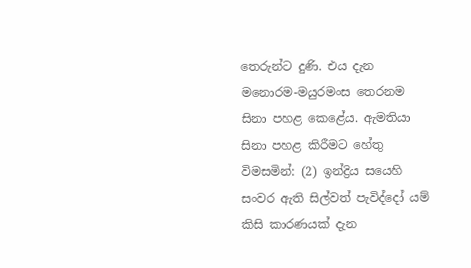තෙරුන්ට දුණි. එය දැන මනොරම-මයුරමංස තෙරනම සිනා පහළ කෙළේය. ඇමතියා සිනා පහළ කිරීමට හේතු විමසමින්: (2) ඉන්ද්‍රිය සයෙහි සංවර ඇති සිල්වත් පැවිද්දෝ යම් කිසි කාරණයක් දැන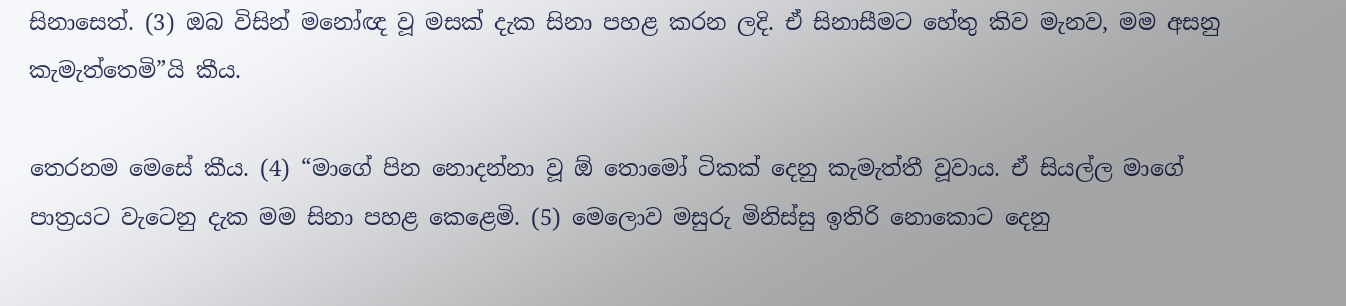සිනාසෙත්. (3) ඔබ විසින් මනෝඥ වූ මසක් දැක සිනා පහළ කරන ලදි. ඒ සිනාසීමට හේතු කිව මැනව, මම අසනු කැමැත්තෙමි”යි කීය.

තෙරනම මෙසේ කීය. (4) “මාගේ පින නොදන්නා වූ ඕ තොමෝ ටිකක් දෙනු කැමැත්තී වූවාය. ඒ සියල්ල මාගේ පාත්‍ර‍යට වැටෙනු දැක මම සිනා පහළ කෙළෙමි. (5) මෙලොව මසුරු මිනිස්සු ඉතිරි නොකොට දෙනු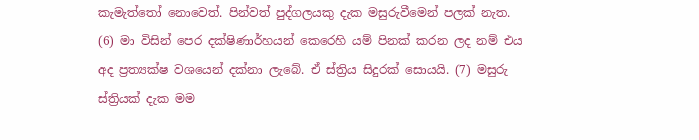කැමැත්තෝ නොවෙත්. පින්වත් පුද්ගලයකු දැක මසුරුවීමෙන් පලක් නැත. (6) මා විසින් පෙර දක්ෂිණාර්හයන් කෙරෙහි යම් පිනක් කරන ලද නම් එය අද ප්‍ර‍ත්‍යක්ෂ වශයෙන් දක්නා ලැබේ. ඒ ස්ත්‍රිය සිදුරක් සොයයි. (7) මසුරු ස්ත්‍රියක් දැක මම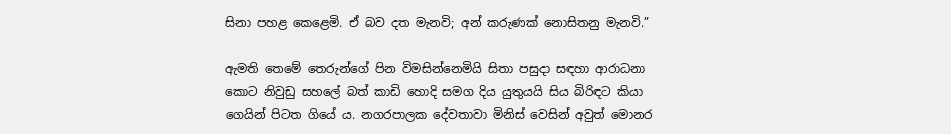සිනා පහළ කෙළෙමි. ඒ බව දත මැනවි; අන් කරුණක් නොසිතනු මැනවි.”

ඇමති තෙමේ තෙරුන්ගේ පින විමසින්නෙමියි සිතා පසුදා සඳහා ආරාධනා කොට නිවුඩු සහලේ බත් කාඩි හොදි සමග දිය යුතුයයි සිය බිරිඳට කියා ගෙයින් පිටත ගියේ ය. නගරපාලක දේවතාවා මිනිස් වෙසින් අවුත් මොනර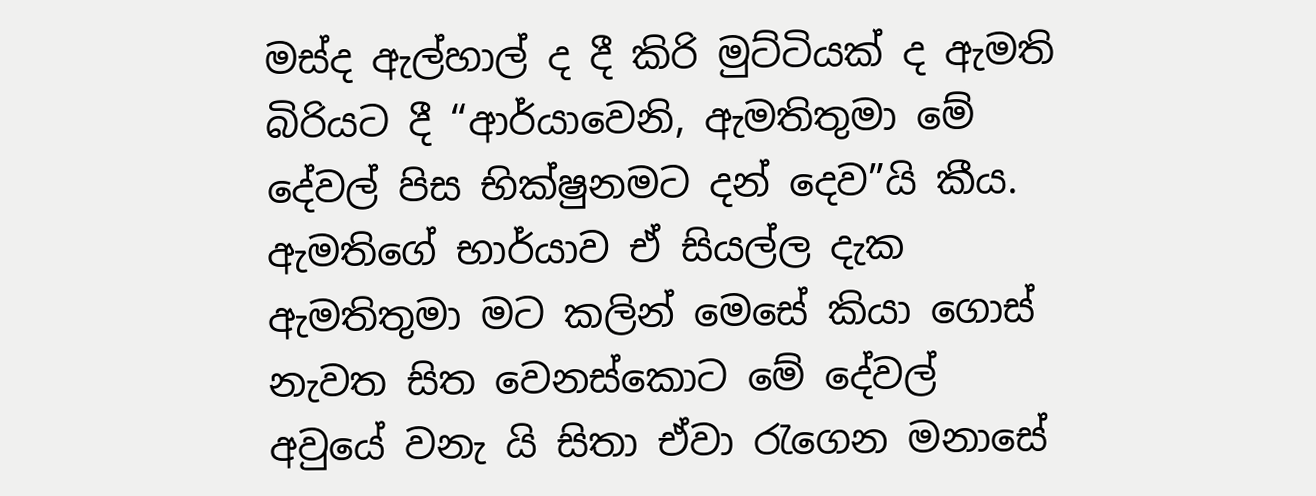මස්ද ඇල්හාල් ද දී කිරි මුට්ටියක් ද ඇමති බිරියට දී “ආර්යාවෙනි, ඇමතිතුමා මේ දේවල් පිස භික්ෂුනමට දන් දෙව”යි කීය. ඇමතිගේ භාර්යාව ඒ සියල්ල දැක ඇමතිතුමා මට කලින් මෙසේ කියා ගොස් නැවත සිත වෙනස්කොට මේ දේවල් අවුයේ වනැ යි සිතා ඒවා රැගෙන මනාසේ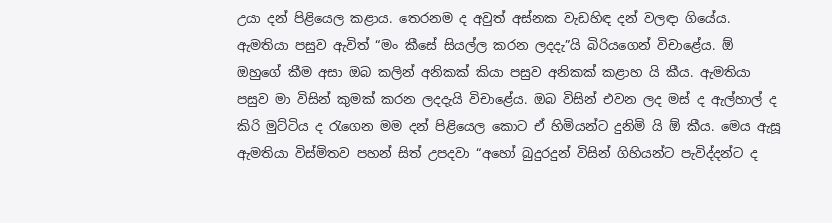උයා දන් පිළියෙල කළාය. තෙරනම ද අවුත් අස්නක වැඩහිඳ දන් වලඳා ගියේය. ඇමතියා පසුව ඇවිත් “මං කීසේ සියල්ල කරන ලදදැ”යි බිරියගෙන් විචාළේය. ඕ ඔහුගේ කීම අසා ඔබ කලින් අනිකක් කියා පසුව අනිකක් කළාහ යි කීය. ඇමතියා පසුව මා විසින් කුමක් කරන ලදදැයි විචාළේය. ඔබ විසින් එවන ලද මස් ද ඇල්හාල් ද කිරි මුට්ටිය ද රැගෙන මම දන් පිළියෙල කොට ඒ හිමියන්ට දුනිමි යි ඕ කීය. මෙය ඇසූ ඇමතියා විස්මිතව පහන් සිත් උපදවා “අහෝ බුදුරදුන් විසින් ගිහියන්ට පැවිද්දන්ට ද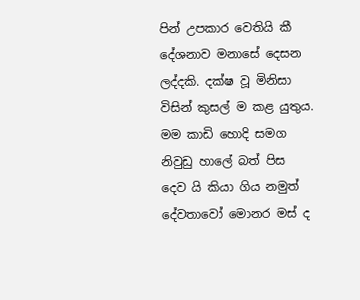පින් උපකාර වෙතියි කී දේශනාව මනාසේ දෙසන ලද්දකි. දක්ෂ වූ මිනිසා විසින් කුසල් ම කළ යුතුය. මම කාඩි හොදි සමග නිවුඩු හාලේ බත් පිස දෙව යි කියා ගිය නමුත් දේවතාවෝ මොනර මස් ද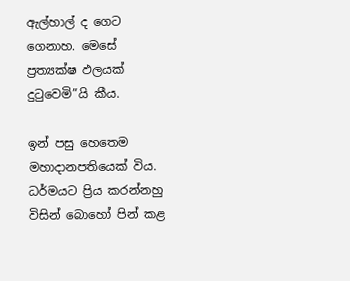ඇල්හාල් ද ගෙට ගෙනාහ. මෙසේ ප්‍ර‍ත්‍යක්ෂ ඵලයක් දුටුවෙමි”යි කීය.

ඉන් පසු හෙතෙම මහාදානපතියෙක් විය. ධර්මයට ප්‍රිය කරන්නහු විසින් බොහෝ පින් කළ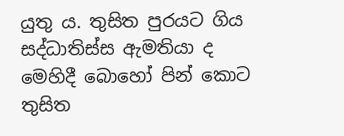යුතු ය. තුසිත පුරයට ගිය සද්ධාතිස්ස ඇමතියා ද මෙහිදී බොහෝ පින් කොට තුසිත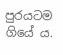පුරයටම ගියේ ය.